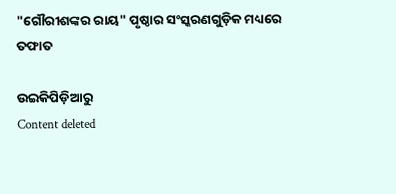"ଗୌରୀଶଙ୍କର ରାୟ" ପୃଷ୍ଠାର ସଂସ୍କରଣ‌ଗୁଡ଼ିକ ମଧ୍ୟରେ ତଫାତ

ଉଇକିପିଡ଼ିଆ‌ରୁ
Content deleted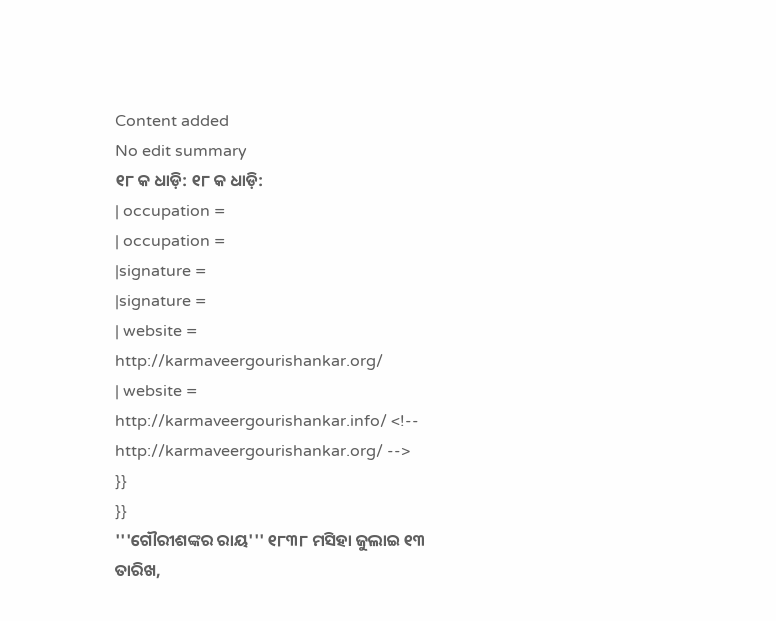Content added
No edit summary
୧୮ କ ଧାଡ଼ି: ୧୮ କ ଧାଡ଼ି:
| occupation =
| occupation =
|signature =
|signature =
| website = http://karmaveergourishankar.org/
| website = http://karmaveergourishankar.info/ <!-- http://karmaveergourishankar.org/ -->
}}
}}
'''ଗୌରୀଶଙ୍କର ରାୟ''' ୧୮୩୮ ମସିହା ଜୁଲାଇ ୧୩ ତାରିଖ,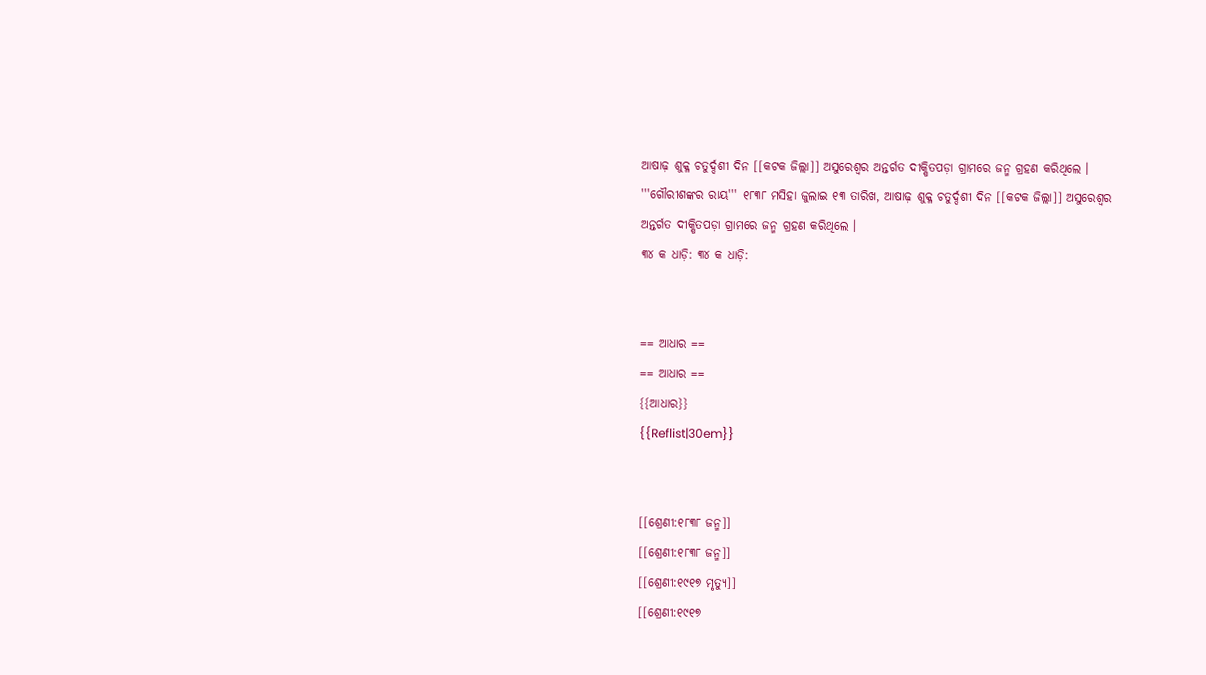ଆଷାଢ଼ ଶୁକ୍ଳ ଚତୁର୍ଦ୍ଦଶୀ ଦିନ [[କଟକ ଜିଲ୍ଲା]] ଅସୁରେଶ୍ୱର ଅନ୍ତର୍ଗତ ଦୀକ୍ଷିତପଡ଼ା ଗ୍ରାମରେ ଜନ୍ମ ଗ୍ରହଣ କରିଥିଲେ ।
'''ଗୌରୀଶଙ୍କର ରାୟ''' ୧୮୩୮ ମସିହା ଜୁଲାଇ ୧୩ ତାରିଖ, ଆଷାଢ଼ ଶୁକ୍ଳ ଚତୁର୍ଦ୍ଦଶୀ ଦିନ [[କଟକ ଜିଲ୍ଲା]] ଅସୁରେଶ୍ୱର ଅନ୍ତର୍ଗତ ଦୀକ୍ଷିତପଡ଼ା ଗ୍ରାମରେ ଜନ୍ମ ଗ୍ରହଣ କରିଥିଲେ ।
୩୪ କ ଧାଡ଼ି: ୩୪ କ ଧାଡ଼ି:


== ଆଧାର ==
== ଆଧାର ==
{{ଆଧାର}}
{{Reflist|30em}}


[[ଶ୍ରେଣୀ:୧୮୩୮ ଜନ୍ମ]]
[[ଶ୍ରେଣୀ:୧୮୩୮ ଜନ୍ମ]]
[[ଶ୍ରେଣୀ:୧୯୧୭ ମୃତ୍ୟୁ]]
[[ଶ୍ରେଣୀ:୧୯୧୭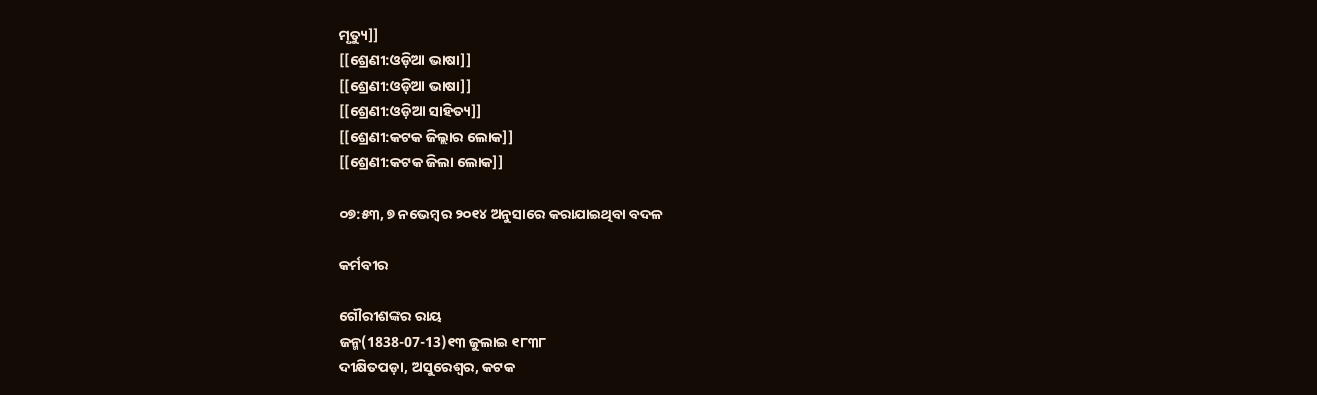ମୃତ୍ୟୁ]]
[[ଶ୍ରେଣୀ:ଓଡ଼ିଆ ଭାଷା]]
[[ଶ୍ରେଣୀ:ଓଡ଼ିଆ ଭାଷା]]
[[ଶ୍ରେଣୀ:ଓଡ଼ିଆ ସାହିତ୍ୟ]]
[[ଶ୍ରେଣୀ:କଟକ ଜିଲ୍ଲାର ଲୋକ]]
[[ଶ୍ରେଣୀ:କଟକ ଜିଲା ଲୋକ]]

୦୭:୫୩, ୭ ନଭେମ୍ବର ୨୦୧୪ ଅନୁସାରେ କରାଯାଇଥିବା ବଦଳ

କର୍ମବୀର

ଗୌରୀଶଙ୍କର ରାୟ
ଜନ୍ମ(1838-07-13)୧୩ ଜୁଲାଇ ୧୮୩୮
ଦୀକ୍ଷିତପଡ଼ା, ଅସୁରେଶ୍ଵର, କଟକ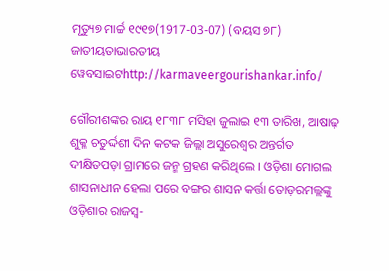ମୃତ୍ୟୁ୭ ମାର୍ଚ୍ଚ ୧୯୧୭(1917-03-07) (ବୟସ ୭୮)
ଜାତୀୟତାଭାରତୀୟ
ୱେବସାଇଟhttp://karmaveergourishankar.info/

ଗୌରୀଶଙ୍କର ରାୟ ୧୮୩୮ ମସିହା ଜୁଲାଇ ୧୩ ତାରିଖ, ଆଷାଢ଼ ଶୁକ୍ଳ ଚତୁର୍ଦ୍ଦଶୀ ଦିନ କଟକ ଜିଲ୍ଲା ଅସୁରେଶ୍ୱର ଅନ୍ତର୍ଗତ ଦୀକ୍ଷିତପଡ଼ା ଗ୍ରାମରେ ଜନ୍ମ ଗ୍ରହଣ କରିଥିଲେ । ଓଡ଼ିଶା ମୋଗଲ ଶାସନାଧୀନ ହେଲା ପରେ ବଙ୍ଗର ଶାସନ କର୍ତ୍ତା ତୋଡ଼ରମଲ୍ଲଙ୍କୁ ଓଡ଼ିଶାର ରାଜସ୍ୱ-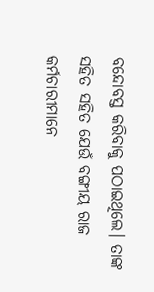ବନ୍ଦୋବସ୍ତ କରିବାକୁ ପଠାଇଥିଲେ। ତାଙ୍କ ସହିତ ସହିତ ଯେଉଁ ବଙ୍ଗୀୟ ରାଜ କର୍ମଚାରୀମାନେ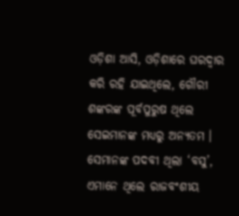ଓଡ଼ିଶା ଆସି, ଓଡ଼ିଶାରେ ଘରଦ୍ଵାର କରି ରହି ଯାଇଥିଲେ, ଗୌରୀ ଶଙ୍କରଙ୍କ ପୂର୍ବପୁରୁଷ ଥିଲେ ସେଇମାନଙ୍କ ମଧ୍ୟରୁ ଅନ୍ୟତମ । ସେମାନଙ୍କ ପଦବୀ ଥିଲା ‘ବସୁ’, ଏମାନେ ଥିଲେ ରାଜବଂଶୀୟ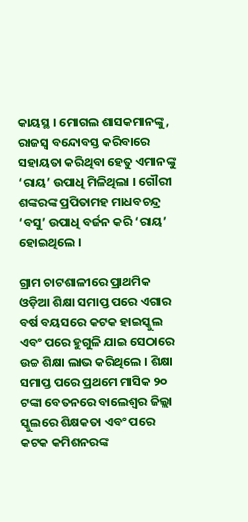କାୟସ୍ଥ । ମୋଗଲ ଶାସକମାନଙ୍କୁ, ରାଜସ୍ୱ ବନ୍ଦୋବସ୍ତ କରିବାରେ ସହାୟତା କରିଥିବା ହେତୁ ଏମାନଙ୍କୁ ‘ରାୟ’ ଉପାଧି ମିଳିଥିଲା । ଗୌରୀ ଶଙ୍କରଙ୍କ ପ୍ରପିତାମହ ମାଧବଚନ୍ଦ୍ର ‘ବସୁ’ ଉପାଧି ବର୍ଜନ କରି ‘ରାୟ’ ହୋଇଥିଲେ ।

ଗ୍ରାମ ଚାଟଶାଳୀରେ ପ୍ରାଥମିକ ଓଡ଼ିଆ ଶିକ୍ଷା ସମାପ୍ତ ପରେ ଏଗାର ବର୍ଷ ବୟସରେ କଟକ ହାଇସ୍କୁଲ ଏବଂ ପରେ ହୁଗୁଳି ଯାଇ ସେଠାରେ ଉଚ୍ଚ ଶିକ୍ଷା ଲାଭ କରିଥିଲେ । ଶିକ୍ଷା ସମାପ୍ତ ପରେ ପ୍ରଥମେ ମାସିକ ୨୦ ଟଙ୍କା ବେତନରେ ବାଲେଶ୍ୱର ଜିଲ୍ଲା ସ୍କୁଲରେ ଶିକ୍ଷକତା ଏବଂ ପରେ କଟକ କମିଶନରଙ୍କ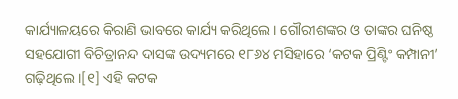କାର୍ଯ୍ୟାଳୟରେ କିରାଣି ଭାବରେ କାର୍ଯ୍ୟ କରିଥିଲେ। ଗୌରୀଶଙ୍କର ଓ ତାଙ୍କର ଘନିଷ୍ଠ ସହଯୋଗୀ ବିଚିତ୍ରାନନ୍ଦ ଦାସଙ୍କ ଉଦ୍ୟମରେ ୧୮୬୪ ମସିହାରେ ‘କଟକ ପ୍ରିଣ୍ଟିଂ କମ୍ପାନୀ’ ଗଢ଼ିଥିଲେ ।[୧] ଏହି କଟକ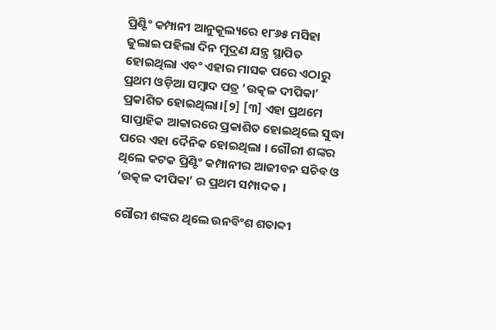ପ୍ରିଣ୍ଟିଂ କମ୍ପାନୀ ଆନୁକୂଲ୍ୟରେ ୧୮୬୫ ମସିହା ଜୁଲାଇ ପହିଲା ଦିନ ମୁଦ୍ରଣ ଯନ୍ତ୍ର ସ୍ଥାପିତ ହୋଇଥିଲା ଏବଂ ଏହାର ମାସକ ପରେ ଏଠାରୁ ପ୍ରଥମ ଓଡ଼ିଆ ସମ୍ବାଦ ପତ୍ର ‘ଉତ୍କଳ ଦୀପିକା’ ପ୍ରକାଶିତ ହୋଇଥିଲା।[୨] [୩] ଏହା ପ୍ରଥମେ ସାପ୍ତାହିକ ଆକାରରେ ପ୍ରକାଶିତ ହୋଇଥିଲେ ସୁଦ୍ଧା ପରେ ଏହା ଦୈନିକ ହୋଇଥିଲା । ଗୌରୀ ଶଙ୍କର ଥିଲେ କଟକ ପ୍ରିଣ୍ଟିଂ କମ୍ପାନୀର ଆଜୀବନ ସଚିବ ଓ ‘ଉତ୍କଳ ଦୀପିକା’ ର ପ୍ରଥମ ସମ୍ପାଦକ ।

ଗୌରୀ ଶଙ୍କର ଥିଲେ ଉନବିଂଶ ଶତାବ୍ଦୀ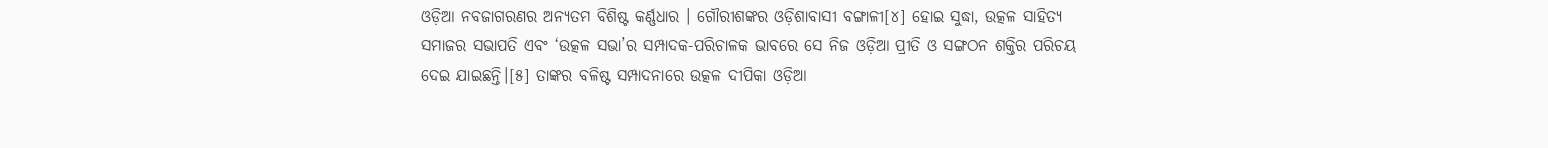ଓଡ଼ିଆ ନବଜାଗରଣର ଅନ୍ୟତମ ବିଶିଷ୍ଟ କର୍ଣ୍ଣଧାର । ଗୌରୀଶଙ୍କର ଓଡ଼ିଶାବାସୀ ବଙ୍ଗାଳୀ[୪] ହୋଇ ସୁଦ୍ଧା, ଉତ୍କଳ ସାହିତ୍ୟ ସମାଜର ସଭାପତି ଏବଂ ‘ଉତ୍କଳ ସଭା’ର ସମ୍ପାଦକ-ପରିଚାଳକ ଭାବରେ ସେ ନିଜ ଓଡ଼ିଆ ପ୍ରୀତି ଓ ସଙ୍ଗଠନ ଶକ୍ତିର ପରିଚୟ ଦେଇ ଯାଇଛନ୍ତି।[୫] ତାଙ୍କର ବଳିଷ୍ଟ ସମ୍ପାଦନାରେ ଉତ୍କଳ ଦୀପିକା ଓଡ଼ିଆ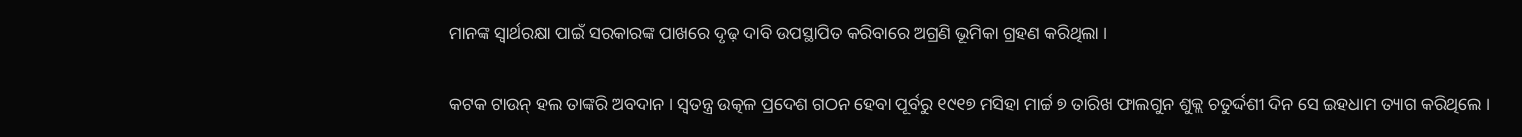ମାନଙ୍କ ସ୍ୱାର୍ଥରକ୍ଷା ପାଇଁ ସରକାରଙ୍କ ପାଖରେ ଦୃଢ଼ ଦାବି ଉପସ୍ଥାପିତ କରିବାରେ ଅଗ୍ରଣି ଭୂମିକା ଗ୍ରହଣ କରିଥିଲା ।

କଟକ ଟାଉନ୍‌ ହଲ ତାଙ୍କରି ଅବଦାନ । ସ୍ୱତନ୍ତ୍ର ଉତ୍କଳ ପ୍ରଦେଶ ଗଠନ ହେବା ପୂର୍ବରୁ ୧୯୧୭ ମସିହା ମାର୍ଚ୍ଚ ୭ ତାରିଖ ଫାଲଗୁନ ଶୁକ୍ଲ ଚତୁର୍ଦ୍ଦଶୀ ଦିନ ସେ ଇହଧାମ ତ୍ୟାଗ କରିଥିଲେ ।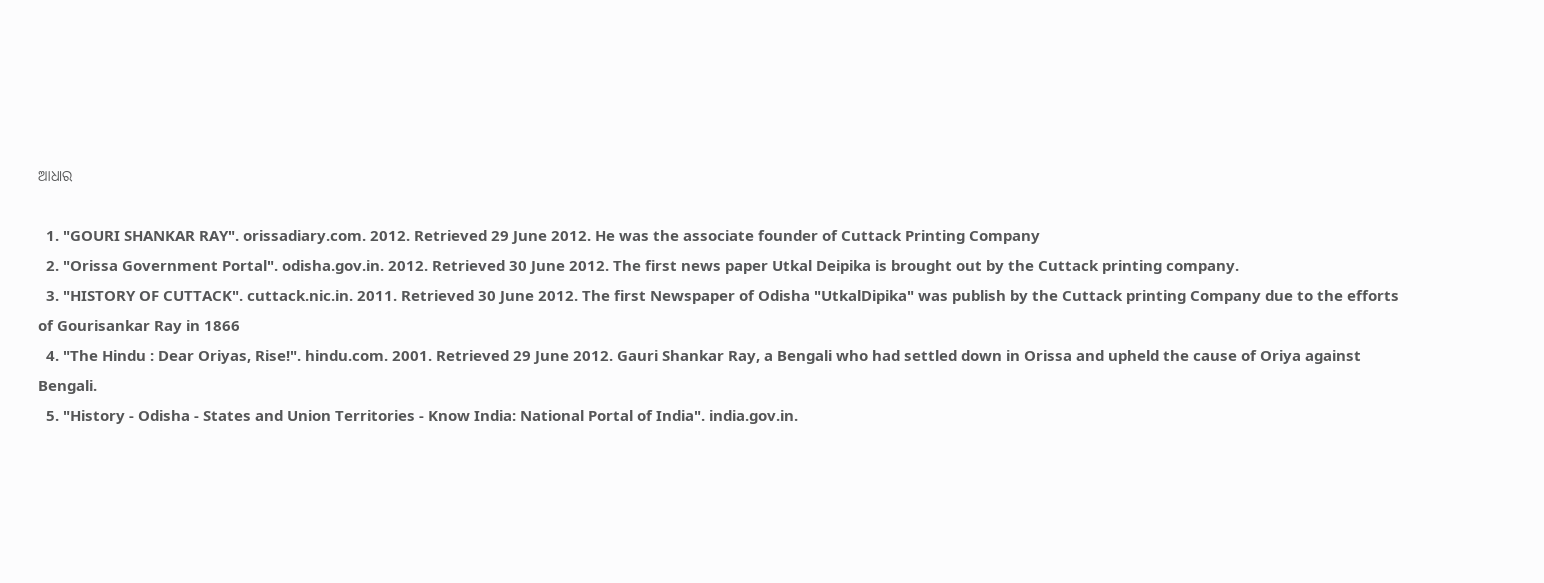ଆଧାର

  1. "GOURI SHANKAR RAY". orissadiary.com. 2012. Retrieved 29 June 2012. He was the associate founder of Cuttack Printing Company
  2. "Orissa Government Portal". odisha.gov.in. 2012. Retrieved 30 June 2012. The first news paper Utkal Deipika is brought out by the Cuttack printing company.
  3. "HISTORY OF CUTTACK". cuttack.nic.in. 2011. Retrieved 30 June 2012. The first Newspaper of Odisha "UtkalDipika" was publish by the Cuttack printing Company due to the efforts of Gourisankar Ray in 1866
  4. "The Hindu : Dear Oriyas, Rise!". hindu.com. 2001. Retrieved 29 June 2012. Gauri Shankar Ray, a Bengali who had settled down in Orissa and upheld the cause of Oriya against Bengali.
  5. "History - Odisha - States and Union Territories - Know India: National Portal of India". india.gov.in.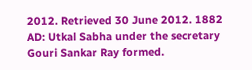2012. Retrieved 30 June 2012. 1882 AD: Utkal Sabha under the secretary Gouri Sankar Ray formed.